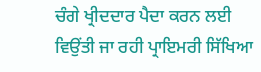ਚੰਗੇ ਖ੍ਰੀਦਦਾਰ ਪੈਦਾ ਕਰਨ ਲਈ ਵਿਉਂਤੀ ਜਾ ਰਹੀ ਪ੍ਰਾਇਮਰੀ ਸਿੱਖਿਆ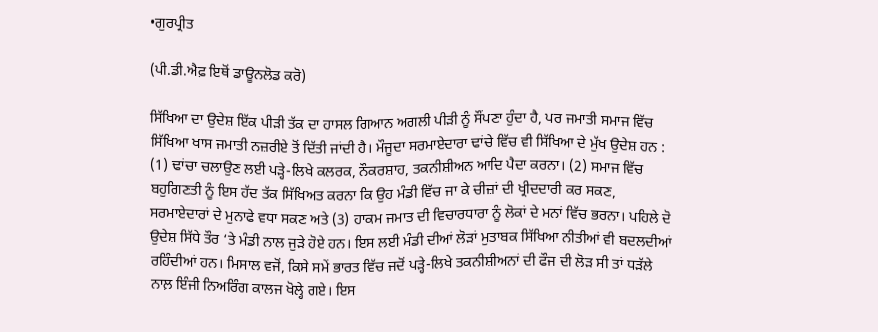•ਗੁਰਪ੍ਰੀਤ

(ਪੀ.ਡੀ.ਐਫ਼ ਇਥੋਂ ਡਾਊਨਲੋਡ ਕਰੋ)

ਸਿੱਖਿਆ ਦਾ ਉਦੇਸ਼ ਇੱਕ ਪੀੜੀ ਤੱਕ ਦਾ ਹਾਸਲ ਗਿਆਨ ਅਗਲੀ ਪੀੜੀ ਨੂੰ ਸੌਂਪਣਾ ਹੁੰਦਾ ਹੈ, ਪਰ ਜਮਾਤੀ ਸਮਾਜ ਵਿੱਚ ਸਿੱਖਿਆ ਖਾਸ ਜਮਾਤੀ ਨਜ਼ਰੀਏ ਤੋਂ ਦਿੱਤੀ ਜਾਂਦੀ ਹੈ। ਮੌਜੂਦਾ ਸਰਮਾਏਦਾਰਾ ਢਾਂਚੇ ਵਿੱਚ ਵੀ ਸਿੱਖਿਆ ਦੇ ਮੁੱਖ ਉਦੇਸ਼ ਹਨ : (1) ਢਾਂਚਾ ਚਲਾਉਣ ਲਈ ਪੜ੍ਹੇ-ਲਿਖੇ ਕਲਰਕ, ਨੌਕਰਸ਼ਾਹ, ਤਕਨੀਸ਼ੀਅਨ ਆਦਿ ਪੈਦਾ ਕਰਨਾ। (2) ਸਮਾਜ ਵਿੱਚ ਬਹੁਗਿਣਤੀ ਨੂੰ ਇਸ ਹੱਦ ਤੱਕ ਸਿੱਖਿਅਤ ਕਰਨਾ ਕਿ ਉਹ ਮੰਡੀ ਵਿੱਚ ਜਾ ਕੇ ਚੀਜ਼ਾਂ ਦੀ ਖ੍ਰੀਦਦਾਰੀ ਕਰ ਸਕਣ, ਸਰਮਾਏਦਾਰਾਂ ਦੇ ਮੁਨਾਫੇ ਵਧਾ ਸਕਣ ਅਤੇ (3) ਹਾਕਮ ਜਮਾਤ ਦੀ ਵਿਚਾਰਧਾਰਾ ਨੂੰ ਲੋਕਾਂ ਦੇ ਮਨਾਂ ਵਿੱਚ ਭਰਨਾ। ਪਹਿਲੇ ਦੋ ਉਦੇਸ਼ ਸਿੱਧੇ ਤੌਰ ‘ਤੇ ਮੰਡੀ ਨਾਲ ਜੁੜੇ ਹੋਏ ਹਨ। ਇਸ ਲਈ ਮੰਡੀ ਦੀਆਂ ਲੋੜਾਂ ਮੁਤਾਬਕ ਸਿੱਖਿਆ ਨੀਤੀਆਂ ਵੀ ਬਦਲਦੀਆਂ ਰਹਿੰਦੀਆਂ ਹਨ। ਮਿਸਾਲ ਵਜੋਂ, ਕਿਸੇ ਸਮੇਂ ਭਾਰਤ ਵਿੱਚ ਜਦੋਂ ਪੜ੍ਹੇ-ਲਿਖੇ ਤਕਨੀਸ਼ੀਅਨਾਂ ਦੀ ਫੌਜ ਦੀ ਲੋੜ ਸੀ ਤਾਂ ਧੜੱਲੇ ਨਾਲ਼ ਇੰਜੀ ਨਿਅਰਿੰਗ ਕਾਲਜ ਖੋਲ੍ਹੇ ਗਏ। ਇਸ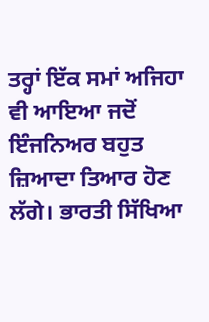ਤਰ੍ਹਾਂ ਇੱਕ ਸਮਾਂ ਅਜਿਹਾ ਵੀ ਆਇਆ ਜਦੋਂ ਇੰਜਨਿਅਰ ਬਹੁਤ ਜ਼ਿਆਦਾ ਤਿਆਰ ਹੋਣ ਲੱਗੇ। ਭਾਰਤੀ ਸਿੱਖਿਆ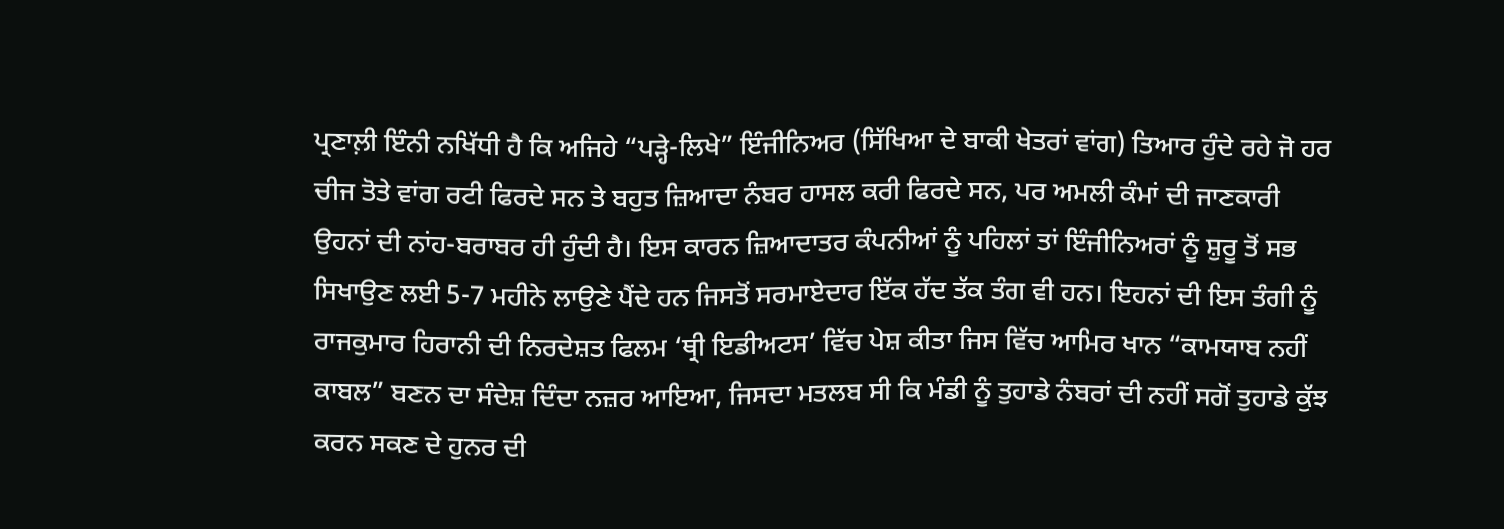ਪ੍ਰਣਾਲ਼ੀ ਇੰਨੀ ਨਖਿੱਧੀ ਹੈ ਕਿ ਅਜਿਹੇ “ਪੜ੍ਹੇ-ਲਿਖੇ” ਇੰਜੀਨਿਅਰ (ਸਿੱਖਿਆ ਦੇ ਬਾਕੀ ਖੇਤਰਾਂ ਵਾਂਗ) ਤਿਆਰ ਹੁੰਦੇ ਰਹੇ ਜੋ ਹਰ ਚੀਜ ਤੋਤੇ ਵਾਂਗ ਰਟੀ ਫਿਰਦੇ ਸਨ ਤੇ ਬਹੁਤ ਜ਼ਿਆਦਾ ਨੰਬਰ ਹਾਸਲ ਕਰੀ ਫਿਰਦੇ ਸਨ, ਪਰ ਅਮਲੀ ਕੰਮਾਂ ਦੀ ਜਾਣਕਾਰੀ ਉਹਨਾਂ ਦੀ ਨਾਂਹ-ਬਰਾਬਰ ਹੀ ਹੁੰਦੀ ਹੈ। ਇਸ ਕਾਰਨ ਜ਼ਿਆਦਾਤਰ ਕੰਪਨੀਆਂ ਨੂੰ ਪਹਿਲਾਂ ਤਾਂ ਇੰਜੀਨਿਅਰਾਂ ਨੂੰ ਸ਼ੁਰੂ ਤੋਂ ਸਭ ਸਿਖਾਉਣ ਲਈ 5-7 ਮਹੀਨੇ ਲਾਉਣੇ ਪੈਂਦੇ ਹਨ ਜਿਸਤੋਂ ਸਰਮਾਏਦਾਰ ਇੱਕ ਹੱਦ ਤੱਕ ਤੰਗ ਵੀ ਹਨ। ਇਹਨਾਂ ਦੀ ਇਸ ਤੰਗੀ ਨੂੰ ਰਾਜਕੁਮਾਰ ਹਿਰਾਨੀ ਦੀ ਨਿਰਦੇਸ਼ਤ ਫਿਲਮ ‘ਥ੍ਰੀ ਇਡੀਅਟਸ’ ਵਿੱਚ ਪੇਸ਼ ਕੀਤਾ ਜਿਸ ਵਿੱਚ ਆਮਿਰ ਖਾਨ “ਕਾਮਯਾਬ ਨਹੀਂ ਕਾਬਲ” ਬਣਨ ਦਾ ਸੰਦੇਸ਼ ਦਿੰਦਾ ਨਜ਼ਰ ਆਇਆ, ਜਿਸਦਾ ਮਤਲਬ ਸੀ ਕਿ ਮੰਡੀ ਨੂੰ ਤੁਹਾਡੇ ਨੰਬਰਾਂ ਦੀ ਨਹੀਂ ਸਗੋਂ ਤੁਹਾਡੇ ਕੁੱਝ ਕਰਨ ਸਕਣ ਦੇ ਹੁਨਰ ਦੀ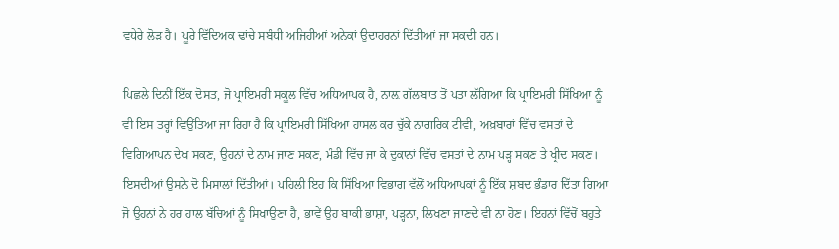ਵਧੇਰੇ ਲੋੜ ਹੈ। ਪੂਰੇ ਵਿੱਦਿਅਕ ਢਾਂਚੇ ਸਬੰਧੀ ਅਜਿਹੀਆਂ ਅਨੇਕਾਂ ਉਦਾਹਰਨਾਂ ਦਿੱਤੀਆਂ ਜਾ ਸਕਦੀ ਹਨ।

ਪਿਛਲੇ ਦਿਨੀਂ ਇੱਕ ਦੋਸਤ, ਜੋ ਪ੍ਰਾਇਮਰੀ ਸਕੂਲ ਵਿੱਚ ਅਧਿਆਪਕ ਹੈ, ਨਾਲ਼ ਗੱਲਬਾਤ ਤੋਂ ਪਤਾ ਲੱਗਿਆ ਕਿ ਪ੍ਰਾਇਮਰੀ ਸਿੱਖਿਆ ਨੂੰ ਵੀ ਇਸ ਤਰ੍ਹਾਂ ਵਿਉਂਤਿਆ ਜਾ ਰਿਹਾ ਹੈ ਕਿ ਪ੍ਰਾਇਮਰੀ ਸਿੱਖਿਆ ਹਾਸਲ ਕਰ ਚੁੱਕੇ ਨਾਗਰਿਕ ਟੀਵੀ, ਅਖ਼ਬਾਰਾਂ ਵਿੱਚ ਵਸਤਾਂ ਦੇ ਵਿਗਿਆਪਨ ਦੇਖ ਸਕਣ, ਉਹਨਾਂ ਦੇ ਨਾਮ ਜਾਣ ਸਕਣ, ਮੰਡੀ ਵਿੱਚ ਜਾ ਕੇ ਦੁਕਾਨਾਂ ਵਿੱਚ ਵਸਤਾਂ ਦੇ ਨਾਮ ਪੜ੍ਹ ਸਕਣ ਤੇ ਖ੍ਰੀਦ ਸਕਣ। ਇਸਦੀਆਂ ਉਸਨੇ ਦੋ ਮਿਸਾਲਾਂ ਦਿੱਤੀਆਂ। ਪਹਿਲੀ ਇਹ ਕਿ ਸਿੱਖਿਆ ਵਿਭਾਗ ਵੱਲੋਂ ਅਧਿਆਪਕਾਂ ਨੂੰ ਇੱਕ ਸ਼ਬਦ ਭੰਡਾਰ ਦਿੱਤਾ ਗਿਆ ਜੋ ਉਹਨਾਂ ਨੇ ਹਰ ਹਾਲ ਬੱਚਿਆਂ ਨੂੰ ਸਿਖਾਉਣਾ ਹੈ, ਭਾਵੇਂ ਉਹ ਬਾਕੀ ਭਾਸ਼ਾ, ਪੜ੍ਹਨਾ, ਲਿਖਣਾ ਜਾਣਦੇ ਵੀ ਨਾ ਹੋਣ। ਇਹਨਾਂ ਵਿੱਚੋਂ ਬਹੁਤੇ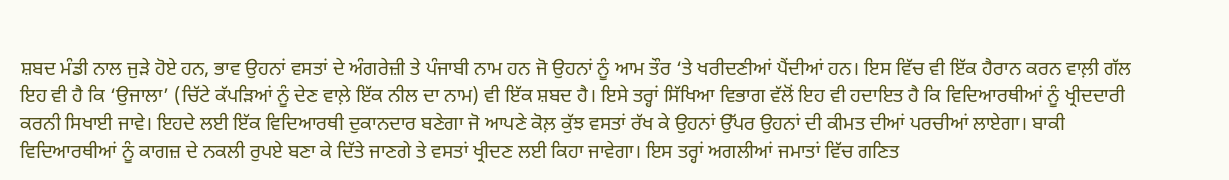ਸ਼ਬਦ ਮੰਡੀ ਨਾਲ ਜੁੜੇ ਹੋਏ ਹਨ, ਭਾਵ ਉਹਨਾਂ ਵਸਤਾਂ ਦੇ ਅੰਗਰੇਜ਼ੀ ਤੇ ਪੰਜਾਬੀ ਨਾਮ ਹਨ ਜੋ ਉਹਨਾਂ ਨੂੰ ਆਮ ਤੌਰ ‘ਤੇ ਖਰੀਦਣੀਆਂ ਪੈਂਦੀਆਂ ਹਨ। ਇਸ ਵਿੱਚ ਵੀ ਇੱਕ ਹੈਰਾਨ ਕਰਨ ਵਾਲ਼ੀ ਗੱਲ ਇਹ ਵੀ ਹੈ ਕਿ ‘ਉਜਾਲਾ’ (ਚਿੱਟੇ ਕੱਪੜਿਆਂ ਨੂੰ ਦੇਣ ਵਾਲ਼ੇ ਇੱਕ ਨੀਲ ਦਾ ਨਾਮ) ਵੀ ਇੱਕ ਸ਼ਬਦ ਹੈ। ਇਸੇ ਤਰ੍ਹਾਂ ਸਿੱਖਿਆ ਵਿਭਾਗ ਵੱਲੋਂ ਇਹ ਵੀ ਹਦਾਇਤ ਹੈ ਕਿ ਵਿਦਿਆਰਥੀਆਂ ਨੂੰ ਖ੍ਰੀਦਦਾਰੀ ਕਰਨੀ ਸਿਖਾਈ ਜਾਵੇ। ਇਹਦੇ ਲਈ ਇੱਕ ਵਿਦਿਆਰਥੀ ਦੁਕਾਨਦਾਰ ਬਣੇਗਾ ਜੋ ਆਪਣੇ ਕੋਲ਼ ਕੁੱਝ ਵਸਤਾਂ ਰੱਖ ਕੇ ਉਹਨਾਂ ਉੱਪਰ ਉਹਨਾਂ ਦੀ ਕੀਮਤ ਦੀਆਂ ਪਰਚੀਆਂ ਲਾਏਗਾ। ਬਾਕੀ ਵਿਦਿਆਰਥੀਆਂ ਨੂੰ ਕਾਗਜ਼ ਦੇ ਨਕਲੀ ਰੁਪਏ ਬਣਾ ਕੇ ਦਿੱਤੇ ਜਾਣਗੇ ਤੇ ਵਸਤਾਂ ਖ੍ਰੀਦਣ ਲਈ ਕਿਹਾ ਜਾਵੇਗਾ। ਇਸ ਤਰ੍ਹਾਂ ਅਗਲੀਆਂ ਜਮਾਤਾਂ ਵਿੱਚ ਗਣਿਤ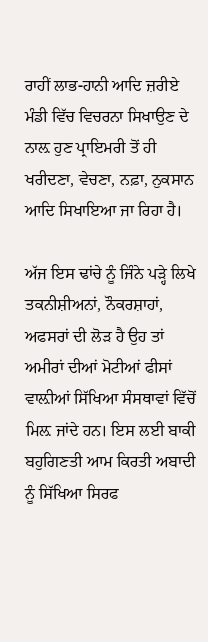ਰਾਹੀਂ ਲਾਭ-ਹਾਨੀ ਆਦਿ ਜ਼ਰੀਏ ਮੰਡੀ ਵਿੱਚ ਵਿਚਰਨਾ ਸਿਖਾਉਣ ਦੇ ਨਾਲ਼ ਹੁਣ ਪ੍ਰਾਇਮਰੀ ਤੋਂ ਹੀ ਖਰੀਦਣਾ, ਵੇਚਣਾ, ਨਫ਼ਾ, ਨੁਕਸਾਨ ਆਦਿ ਸਿਖਾਇਆ ਜਾ ਰਿਹਾ ਹੈ।

ਅੱਜ ਇਸ ਢਾਂਚੇ ਨੂੰ ਜਿੰਨੇ ਪੜ੍ਹੇ ਲਿਖੇ ਤਕਨੀਸ਼ੀਅਨਾਂ, ਨੌਕਰਸ਼ਾਹਾਂ, ਅਫਸਰਾਂ ਦੀ ਲੋੜ ਹੈ ਉਹ ਤਾਂ ਅਮੀਰਾਂ ਦੀਆਂ ਮੋਟੀਆਂ ਫੀਸਾਂ ਵਾਲ਼ੀਆਂ ਸਿੱਖਿਆ ਸੰਸਥਾਵਾਂ ਵਿੱਚੋਂ ਮਿਲ਼ ਜਾਂਦੇ ਹਨ। ਇਸ ਲਈ ਬਾਕੀ ਬਹੁਗਿਣਤੀ ਆਮ ਕਿਰਤੀ ਅਬਾਦੀ ਨੂੰ ਸਿੱਖਿਆ ਸਿਰਫ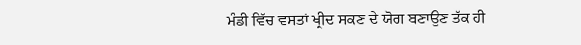ਮੰਡੀ ਵਿੱਚ ਵਸਤਾਂ ਖ੍ਰੀਦ ਸਕਣ ਦੇ ਯੋਗ ਬਣਾਉਣ ਤੱਕ ਹੀ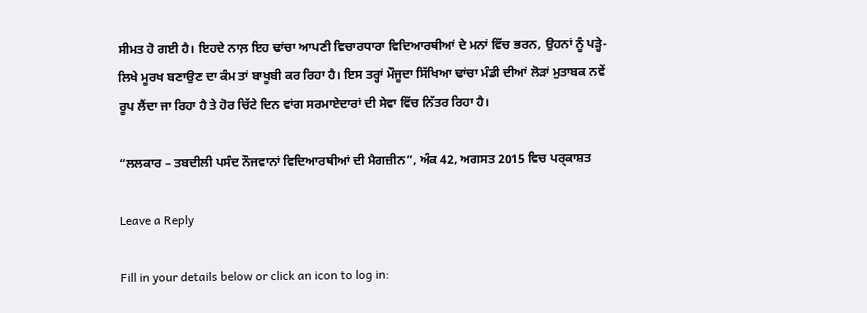ਸੀਮਤ ਹੋ ਗਈ ਹੈ। ਇਹਦੇ ਨਾਲ਼ ਇਹ ਢਾਂਚਾ ਆਪਣੀ ਵਿਚਾਰਧਾਰਾ ਵਿਦਿਆਰਥੀਆਂ ਦੇ ਮਨਾਂ ਵਿੱਚ ਭਰਨ, ਉਹਨਾਂ ਨੂੰ ਪੜ੍ਹੇ-ਲਿਖੇ ਮੂਰਖ ਬਣਾਉਣ ਦਾ ਕੰਮ ਤਾਂ ਬਾਖੂਬੀ ਕਰ ਰਿਹਾ ਹੈ। ਇਸ ਤਰ੍ਹਾਂ ਮੌਜੂਦਾ ਸਿੱਖਿਆ ਢਾਂਚਾ ਮੰਡੀ ਦੀਆਂ ਲੋੜਾਂ ਮੁਤਾਬਕ ਨਵੇਂ ਰੂਪ ਲੈਂਦਾ ਜਾ ਰਿਹਾ ਹੈ ਤੇ ਹੋਰ ਚਿੱਟੇ ਦਿਨ ਵਾਂਗ ਸਰਮਾਏਦਾਰਾਂ ਦੀ ਸੇਵਾ ਵਿੱਚ ਨਿੱਤਰ ਰਿਹਾ ਹੈ।

“ਲਲਕਾਰ – ਤਬਦੀਲੀ ਪਸੰਦ ਨੌਜਵਾਨਾਂ ਵਿਦਿਆਰਥੀਆਂ ਦੀ ਮੈਗਜ਼ੀਨ”, ਅੰਕ 42, ਅਗਸਤ 2015 ਵਿਚ ਪਰ੍ਕਾਸ਼ਤ

Leave a Reply

Fill in your details below or click an icon to log in: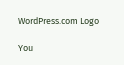WordPress.com Logo

You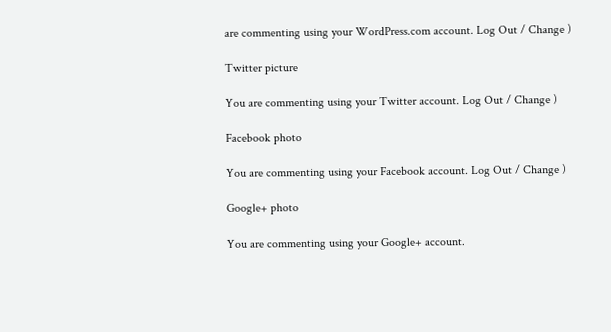are commenting using your WordPress.com account. Log Out / Change )

Twitter picture

You are commenting using your Twitter account. Log Out / Change )

Facebook photo

You are commenting using your Facebook account. Log Out / Change )

Google+ photo

You are commenting using your Google+ account.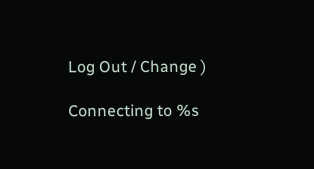Log Out / Change )

Connecting to %s